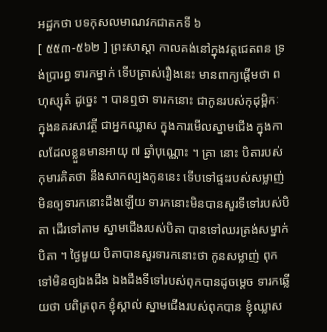អដ្ឋកថា បទកុសលមាណវកជាតកទី ៦
[ ៥៥៣-៥៦២ ] ព្រះសាស្តា កាលគង់នៅក្នុងវត្តជេតពន ទ្រង់ប្រារព្ធ ទារកម្នាក់ ទើបត្រាស់រឿងនេះ មានពាក្យផ្តើមថា ពហុស្សុតំ ដូច្នេះ ។ បានឮថា ទារកនោះ ជាកូនរបស់កុដុម្ពិកៈ ក្នុងនគរសាវត្ថី ជាអ្នកឈ្លាស ក្នុងការមើលស្នាមជើង ក្នុងកាលដែលខ្លួនមានអាយុ ៧ ឆ្នាំបុណ្ណោះ ។ គ្រា នោះ បិតារបស់កុមារគិតថា នឹងសាកល្បងកូននេះ ទើបទៅផ្ទះរបស់សម្លាញ់ មិនឲ្យទារកនោះដឹងឡើយ ទារកនោះមិនបានសួរទីទៅរបស់បិតា ដើរទៅតាម ស្នាមជើងរបស់បិតា បានទៅឈរត្រង់សម្នាក់បិតា ។ ថ្ងៃមួយ បិតាបានសួរទារកនោះថា កូនសម្លាញ់ ពុកទៅមិនឲ្យឯងដឹង ឯងដឹងទីទៅរបស់ពុកបានដូចម្តេច ទារកឆ្លើយថា បពិត្រពុក ខ្ញុំស្គាល់ ស្នាមជើងរបស់ពុកបាន ខ្ញុំឈ្លាស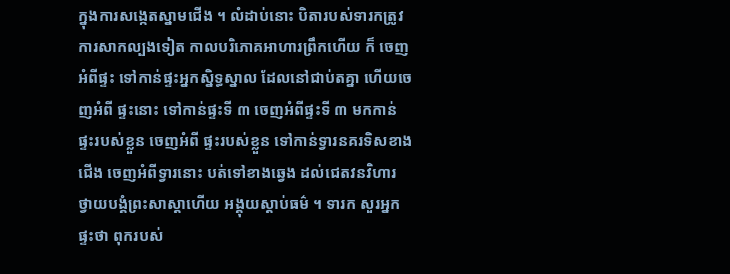ក្នុងការសង្កេតស្នាមជើង ។ លំដាប់នោះ បិតារបស់ទារកត្រូវការសាកល្បងទៀត កាលបរិភោគអាហារព្រឹកហើយ ក៏ ចេញអំពីផ្ទះ ទៅកាន់ផ្ទះអ្នកស្និទ្ធស្នាល ដែលនៅជាប់តគ្នា ហើយចេញអំពី ផ្ទះនោះ ទៅកាន់ផ្ទះទី ៣ ចេញអំពីផ្ទះទី ៣ មកកាន់ផ្ទះរបស់ខ្លួន ចេញអំពី ផ្ទះរបស់ខ្លួន ទៅកាន់ទ្វារនគរទិសខាងជើង ចេញអំពីទ្វារនោះ បត់ទៅខាងឆ្វេង ដល់ជេតវនវិហារ ថ្វាយបង្គំព្រះសាស្តាហើយ អង្គុយស្តាប់ធម៌ ។ ទារក សួរអ្នកផ្ទះថា ពុករបស់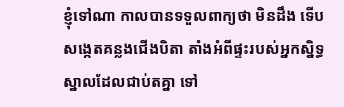ខ្ញុំទៅណា កាលបានទទួលពាក្យថា មិនដឹង ទើប សង្កេតគន្លងជើងបិតា តាំងអំពីផ្ទះរបស់អ្នកស្និទ្ធស្នាលដែលជាប់តគ្នា ទៅ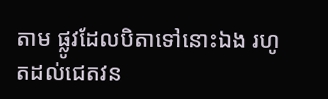តាម ផ្លូវដែលបិតាទៅនោះឯង រហូតដល់ជេតវន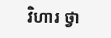វិហារ ថ្វា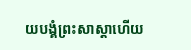យបង្គំព្រះសាស្តាហើយ